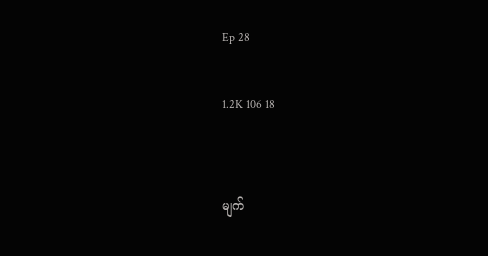Ep 28

1.2K 106 18


မျက်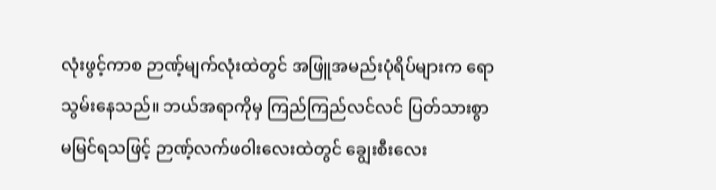လုံးဖွင့်ကာစ ဉာဏ့်မျက်လုံးထဲတွင် အဖြူအမည်းပုံရိပ်များက ရောသွမ်းနေသည်။ ဘယ်အရာကိုမှ ကြည်ကြည်လင်လင် ပြတ်သားစွာ မမြင်ရသဖြင့် ဉာဏ့်လက်ဖဝါးလေးထဲတွင် ချွေးစီးလေး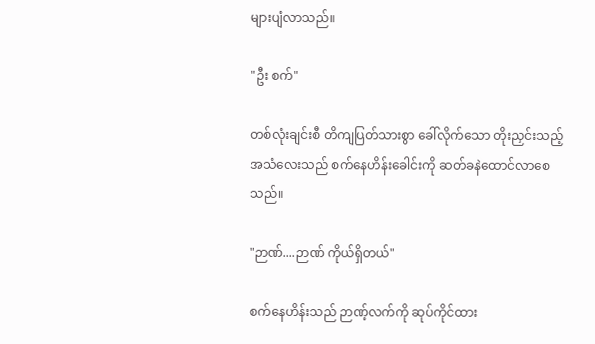များပျံလာသည်။

"ဦး စက်"

တစ်လုံးချင်းစီ တိကျပြတ်သားစွာ ခေါ်လိုက်သော တိုးညှင်းသည့်အသံလေးသည် စက်နေဟိန်းခေါင်းကို ဆတ်ခနဲထောင်လာစေသည်။

"ဉာဏ်....ဉာဏ် ကိုယ်ရှိတယ်"

စက်နေဟိန်းသည် ဉာဏ့်လက်ကို ဆုပ်ကိုင်ထား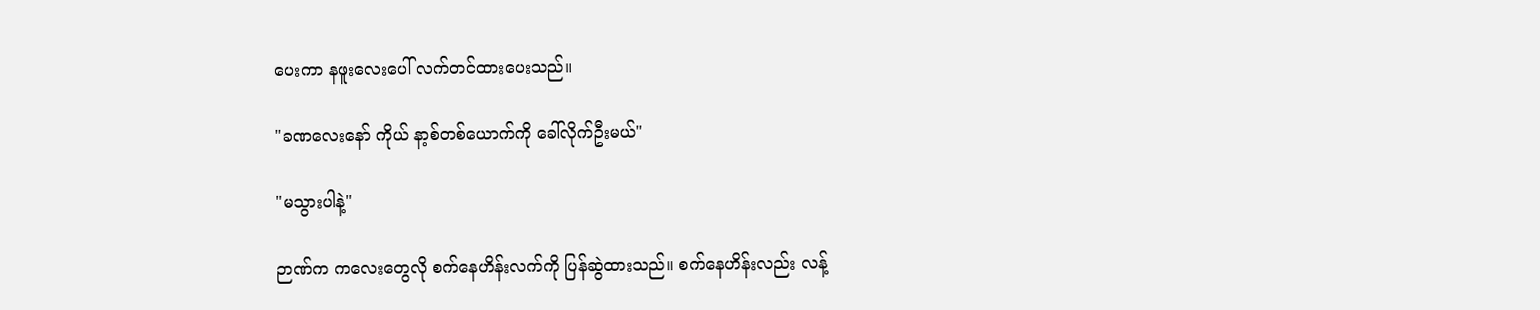ပေးကာ နဖူးလေးပေါ် လက်တင်ထားပေးသည်။

"ခဏလေးနော် ကိုယ် နာ့စ်တစ်ယောက်ကို ခေါ်လိုက်ဦးမယ်"

"မသွားပါနဲ့"

ဉာဏ်က ကလေးတွေလို စက်နေဟိန်းလက်ကို ပြန်ဆွဲထားသည်။ စက်နေဟိန်းလည်း လန့်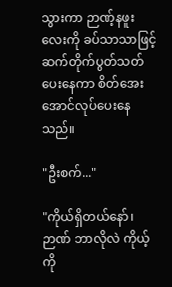သွားကာ ဉာဏ့်နဖူးလေးကို ခပ်သာသာဖြင့် ဆက်တိုက်ပွတ်သတ်ပေးနေကာ စိတ်အေးအောင်လုပ်ပေးနေသည်။

"ဦးစက်..."

"ကိုယ်ရှိတယ်နော်၊ ဉာဏ် ဘာလိုလဲ ကိုယ့်ကို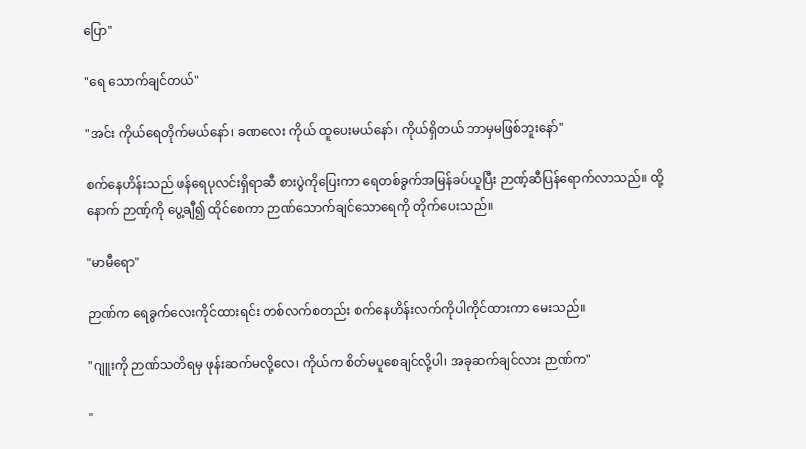ပြော"

"ရေ သောက်ချင်တယ်"

"အင်း ကိုယ်ရေတိုက်မယ်နော်၊ ခဏလေး ကိုယ် ထူပေးမယ်နော်၊ ကိုယ်ရှိတယ် ဘာမှမဖြစ်ဘူးနော်"

စက်နေဟိန်းသည် ဖန်ရေပုလင်းရှိရာဆီ စားပွဲကိုပြေးကာ ရေတစ်ခွက်အမြန်ခပ်ယူပြီး ဉာဏ့်ဆီပြန်ရောက်လာသည်။ ထို့နောက် ဉာဏ့်ကို ပွေ့ချီ၍ ထိုင်စေကာ ဉာဏ်သောက်ချင်သောရေကို တိုက်ပေးသည်။

"မာမီရော"

ဉာဏ်က ရေခွက်လေးကိုင်ထားရင်း တစ်လက်စတည်း စက်နေဟိန်းလက်ကိုပါကိုင်ထားကာ မေးသည်။

"ဂျူးကို ဉာဏ်သတိရမှ ဖုန်းဆက်မလို့လေ၊ ကိုယ်က စိတ်မပူစေချင်လို့ပါ၊ အခုဆက်ချင်လား ဉာဏ်က"

"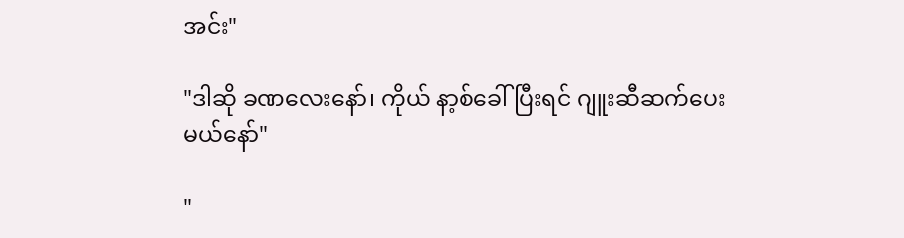အင်း"

"ဒါဆို ခဏလေးနော်၊ ကိုယ် နာ့စ်ခေါ်ပြီးရင် ဂျူးဆီဆက်ပေးမယ်နော်"

"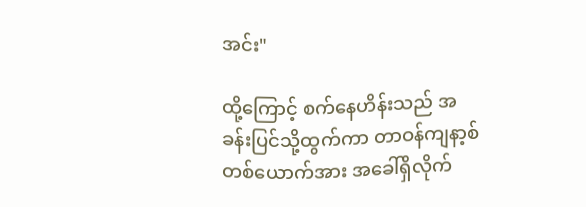အင်း"

ထို့ကြောင့် စက်နေဟိန်းသည် အခန်းပြင်သို့ထွက်ကာ တာဝန်ကျနာ့စ်တစ်ယောက်အား အခေါ်ရှိလိုက်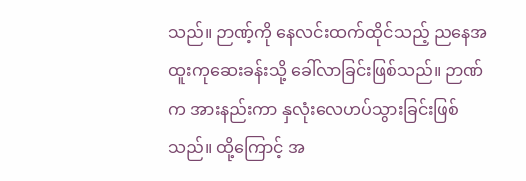သည်။ ဉာဏ့်ကို နေလင်းထက်ထိုင်သည့် ညနေအထူးကုဆေးခန်းသို့ ခေါ်လာခြင်းဖြစ်သည်။ ဉာဏ်က အားနည်းကာ နှလုံးလေဟပ်သွားခြင်းဖြစ်သည်။ ထို့ကြောင့် အ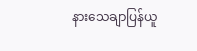နားသေချာပြန်ယူ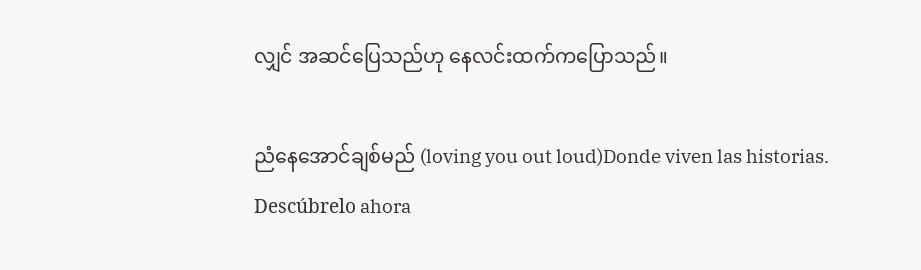လျှင် အဆင်ပြေသည်ဟု နေလင်းထက်ကပြောသည်။

ညံနေအောင်ချစ်မည် (loving you out loud)Donde viven las historias. Descúbrelo ahora